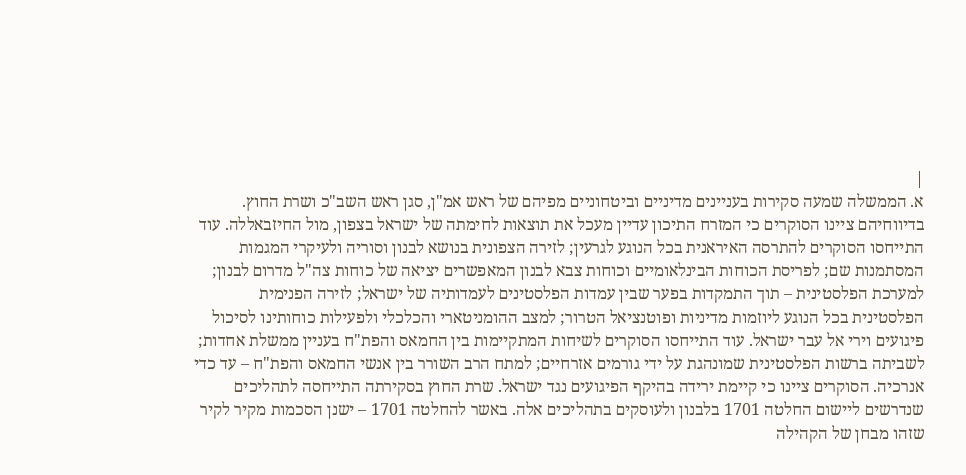|
א. הממשלה שמעה סקירות בעניינים מדיניים וביטחוניים מפיהם של ראש אמ"ן, סגן ראש השב"כ ושרת החוץ. בדיווחיהם ציינו הסוקרים כי המזרח התיכון עדיין מעכל את תוצאות לחימתה של ישראל בצפון, מול החיזבאללה. עוד התייחסו הסוקרים להתרסה האיראנית בכל הנוגע לגרעין; לזירה הצפונית בנושא לבנון וסוריה ולעיקרי המגמות המסתמנות שם; לפריסת הכוחות הבינלאומיים וכוחות צבא לבנון המאפשרים יציאה של כוחות צה"ל מדרום לבנון; למערכת הפלסטינית – תוך התמקדות בפער שבין עמדות הפלסטינים לעמדותיה של ישראל; לזירה הפנימית הפלסטינית בכל הנוגע ליוזמות מדיניות ופוטנציאל הטרור; למצב ההומניטארי והכלכלי ולפעילות כוחותינו לסיכול פיגועים וירי אל עבר ישראל. עוד התייחסו הסוקרים לשיחות המתקיימות בין החמאס והפת"ח בעניין ממשלת אחדות; לשביתה ברשות הפלסטינית שמונהגת על ידי גורמים אזרחיים; למתח הרב השורר בין אנשי החמאס והפת"ח – עד כדי אנרכיה. הסוקרים ציינו כי קיימת ירידה בהיקף הפיגועים נגד ישראל. שרת החוץ בסקירתה התייחסה לתהליכים שנדרשים ליישום החלטה 1701 בלבנון ולעוסקים בתהליכים אלה. באשר להחלטה 1701 – ישנן הסכמות מקיר לקיר שזהו מבחן של הקהילה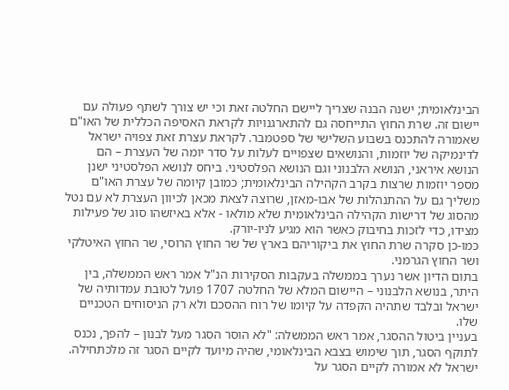הבינלאומית; ישנה הבנה שצריך ליישם החלטה זאת וכי יש צורך לשתף פעולה עם יישום זה. שרת החוץ התייחסה גם להתארגנויות לקראת האסיפה הכללית של האו"ם שאמורה להתכנס בשבוע השלישי של ספטמבר. לקראת עצרת זאת צפויה ישראל לדינמיקה של יוזמות, והנושאים שצפויים לעלות על סדר יומה של העצרת – הם הנושא איראני, הנושא הלבנוני וגם הנושא הפלסטיני. ביחס לנושא הפלסטיני ישנן מספר יוזמות שרצות בקרב הקהילה הבינלאומית; כמובן קיומה של עצרת האו"ם משליך גם על ההתנהלות של אבו-מאזן, שרוצה לצאת מכאן לכיוון העצרת לא עם נטל מהסוג של דרישות הקהילה הבינלאומית שלא מולאו - אלא באיזשהו סוג של פעילות מצידו, כדי לזכות בחיבוק כאשר הוא מגיע לניו-יורק.
כמו-כן סקרה שרת החוץ את ביקוריהם בארץ של שר החוץ הרוסי, שר החוץ האיטלקי ושר החוץ הגרמני.
בתום הדיון אשר נערך בממשלה בעקבות הסקירות הנ"ל אמר ראש הממשלה, בין היתר, בנושא הלבנוני – היישום המלא של החלטה 1707 פועל לטובת עמדותיה של ישראל ובלבד שתהיה הקפדה על קיומו של רוח ההסכם ולא רק הניסוחים הטכניים שלו.
בעניין ביטול ההסגר, אמר ראש הממשלה: "לא הוסר הסגר מעל לבנון – להפך, נכנס לתוקף הסגר, תוך שימוש בצבא הבינלאומי, שהיה מיועד לקיים הסגר זה מלכתחילה. ישראל לא אמורה לקיים הסגר על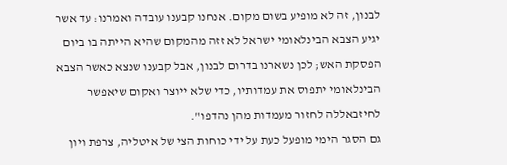לבנון, זה לא מופיע בשום מקום. אנחנו קבענו עובדה ואמרנו: עד אשר יגיע הצבא הבינלאומי ישראל לא זזה מהמקום שהיא הייתה בו ביום הפסקת האש; לכן נשארנו בדרום לבנון, אבל קבענו שנצא כאשר הצבא הבינלאומי יתפוס את עמדותיו, כדי שלא ייוצר ואקום שיאפשר לחיזבאללה לחזור מעמדות מהן נהדפו".
גם הסגר הימי מופעל כעת על ידי כוחות הצי של איטליה, צרפת ויון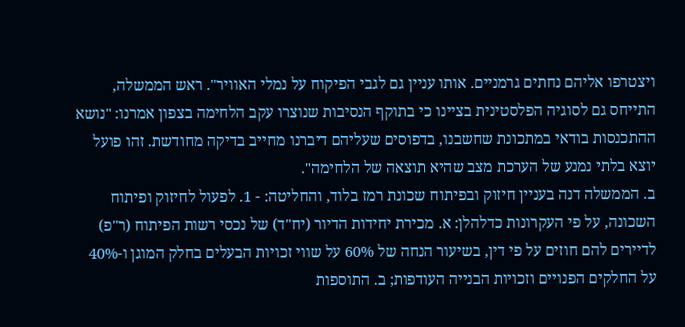ויצטרפו אליהם נחתים גרמניים. אותו עניין גם לגבי הפיקוח על נמלי האוויר". ראש הממשלה, התייחס גם לסוגיה הפלסטינית בציינו כי בתוקף הנסיבות שנוצרו עקב הלחימה בצפון אמרנו: "נושא ההתכנסות בודאי במתכונת שחשבנו, בדפוסים שעליהם דיברנו מחייב בדיקה מחודשת. זהו פועל יוצא בלתי נמנע של הערכת מצב שהיא תוצאה של הלחימה".
ב. הממשלה דנה בעניין חיזוק ובפיתוח שכונת רמז בלוד, והחליטה: - 1. לפעול לחיזוק ופיתוח השכונה, על פי העקרונות כדלהלן: א. מכירת יחידות הדיור (יח"ד) של נכסי רשות הפיתוח (ר"פ) לדיירים להם חוזים על פי דין, בשיעור הנחה של 60% על שווי זכויות הבעלים בחלק המוגן ו-40% על החלקים הפנויים וזכויות הבנייה העודפות; ב. התוספות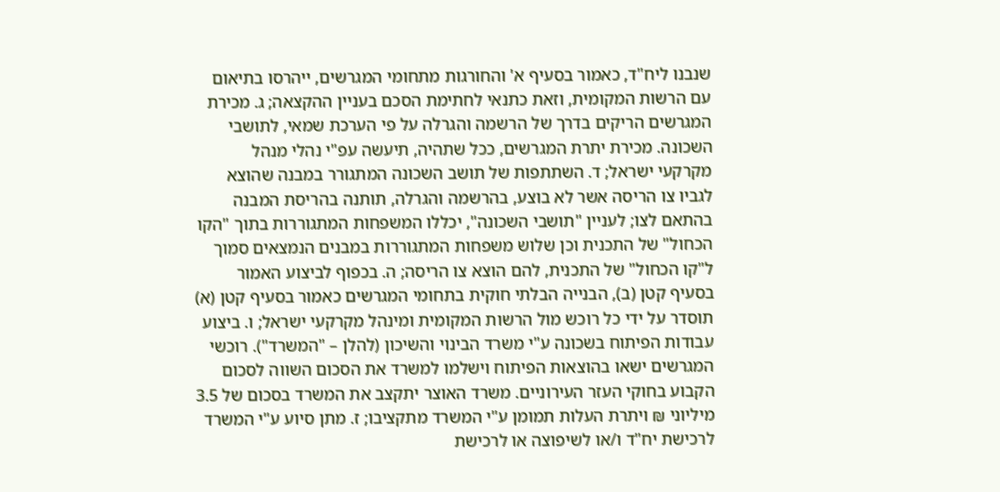שנבנו ליח"ד, כאמור בסעיף א' והחורגות מתחומי המגרשים, ייהרסו בתיאום עם הרשות המקומית, וזאת כתנאי לחתימת הסכם בעניין ההקצאה; ג. מכירת המגרשים הריקים בדרך של הרשמה והגרלה על פי הערכת שמאי, לתושבי השכונה. מכירת יתרת המגרשים, ככל שתהיה, תיעשה עפ"י נהלי מנהל מקרקעי ישראל; ד. השתתפות של תושב השכונה המתגורר במבנה שהוצא לגביו צו הריסה אשר לא בוצע, בהרשמה והגרלה, תותנה בהריסת המבנה בהתאם לצו; לעניין "תושבי השכונה", יכללו המשפחות המתגוררות בתוך "הקו הכחול" של התכנית וכן שלוש משפחות המתגוררות במבנים הנמצאים סמוך ל"קו הכחול" של התכנית, להם הוצא צו הריסה; ה. בכפוף לביצוע האמור בסעיף קטן (ב), הבנייה הבלתי חוקית בתחומי המגרשים כאמור בסעיף קטן (א) תוסדר על ידי כל רוכש מול הרשות המקומית ומינהל מקרקעי ישראל; ו. ביצוע עבודות הפיתוח בשכונה ע"י משרד הבינוי והשיכון (להלן – "המשרד"). רוכשי המגרשים ישאו בהוצאות הפיתוח וישלמו למשרד את הסכום השווה לסכום הקבוע בחוקי העזר העירוניים. משרד האוצר יתקצב את המשרד בסכום של 3.5 מיליוני ₪ ויתרת העלות תמומן ע"י המשרד מתקציבו; ז. מתן סיוע ע"י המשרד לרכישת יח"ד ו/או לשיפוצה או לרכישת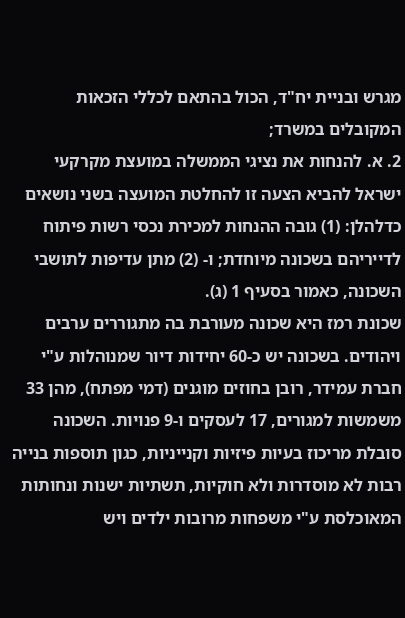מגרש ובניית יח"ד, הכול בהתאם לכללי הזכאות המקובלים במשרד;
2. א. להנחות את נציגי הממשלה במועצת מקרקעי ישראל להביא הצעה זו להחלטת המועצה בשני נושאים כדלהלן: (1) גובה ההנחות למכירת נכסי רשות פיתוח לדייריהם בשכונה מיוחדת; ו- (2) מתן עדיפות לתושבי השכונה, כאמור בסעיף 1 (ג).
שכונת רמז היא שכונה מעורבת בה מתגוררים ערבים ויהודים. בשכונה יש כ-60 יחידות דיור שמנוהלות ע"י חברת עמידר, רובן בחוזים מוגנים (דמי מפתח), מהן 33 משמשות למגורים, 17 לעסקים ו-9 פנויות. השכונה סובלת מריכוז בעיות פיזיות וקנייניות, כגון תוספות בנייה רבות לא מוסדרות ולא חוקיות, תשתיות ישנות ונחותות המאוכלסת ע"י משפחות מרובות ילדים ויש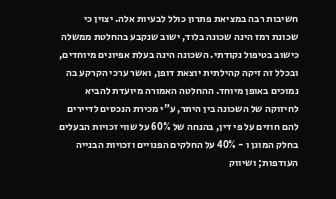חשיבות רבה במציאת פתרון כולל לבעיות אלה. יצוין כי שכונת רמז הינה שכונה בלוד, ישוב שנקבע בהחלטת ממשלה כישוב בטיפול נקודתי. השכונה הינה בעלת אפיונים מיוחדים, ובכלל זה זיקה קהילתית יוצאת דופן, ואשר ערכי הקרקע בה נמוכים באופן מיוחד. ההחלטה האמורה מיועדת להביא לחיזוקה של השכונה בין היתר, ע"י מכירת הנכסים לדיירים להם חוזים על פי דין, בהנחה של 60% על שווי זכויות הבעלים בחלק המוגן ו - 40% על החלקים הפנויים וזכויות הבנייה העודפות; ושיווק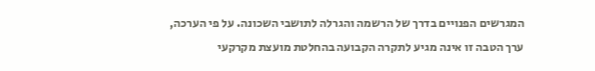המגרשים הפנויים בדרך של הרשמה והגרלה לתושבי השכונה. על פי הערכה, ערך הטבה זו אינה מגיע לתקרה הקבועה בהחלטת מועצת מקרקעי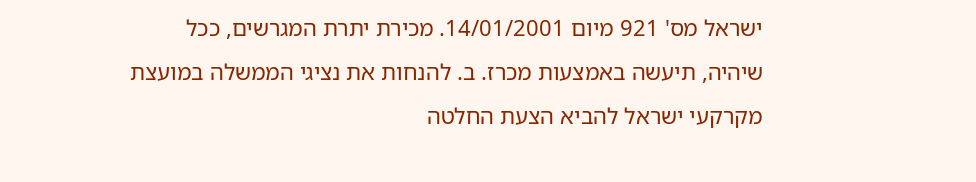ישראל מס' 921 מיום 14/01/2001. מכירת יתרת המגרשים, ככל שיהיה, תיעשה באמצעות מכרז. ב. להנחות את נציגי הממשלה במועצת מקרקעי ישראל להביא הצעת החלטה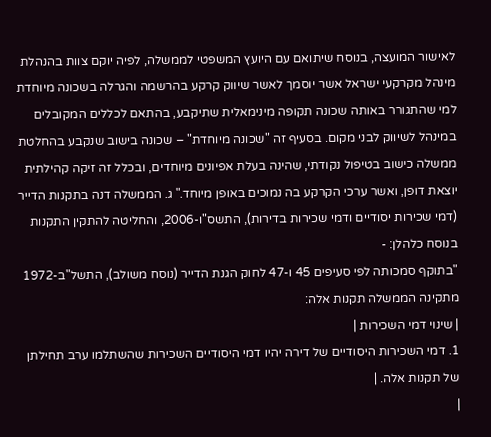לאישור המועצה, בנוסח שיתואם עם היועץ המשפטי לממשלה, לפיה יוקם צוות בהנהלת מינהל מקרקעי ישראל אשר יוסמך לאשר שיווק קרקע בהרשמה והגרלה בשכונה מיוחדת למי שהתגורר באותה שכונה תקופה מינימאלית שתיקבע, בהתאם לכללים המקובלים במינהל לשיווק לבני מקום. בסעיף זה "שכונה מיוחדת" – שכונה בישוב שנקבע בהחלטת ממשלה כישוב בטיפול נקודתי, שהינה בעלת אפיונים מיוחדים, ובכלל זה זיקה קהילתית יוצאת דופן, ואשר ערכי הקרקע בה נמוכים באופן מיוחד." ג. הממשלה דנה בתקנות הדייר (דמי שכירות יסודיים ודמי שכירות בדירות), התשס"ו-2006, והחליטה להתקין התקנות בנוסח כלהלן: -
"בתוקף סמכותה לפי סעיפים 45 ו-47 לחוק הגנת הדייר (נוסח משולב), התשל"ב-1972 מתקינה הממשלה תקנות אלה:
| שינוי דמי השכירות |
1. דמי השכירות היסודיים של דירה יהיו דמי היסודיים השכירות שהשתלמו ערב תחילתן של תקנות אלה. |
|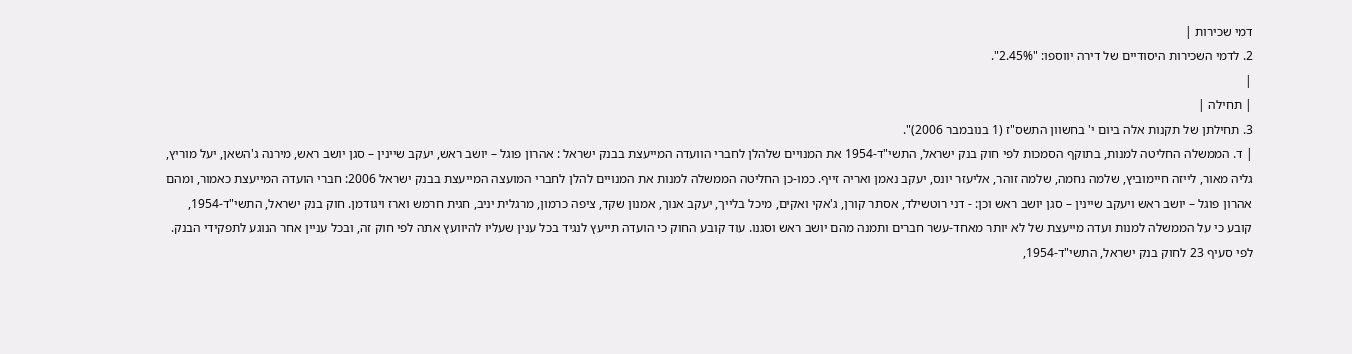דמי שכירות |
2. לדמי השכירות היסודיים של דירה יווספו: "2.45%".
|
| תחילה |
3. תחילתן של תקנות אלה ביום י' בחשוון התשס"ז (1 בנובמבר 2006)".
| ד. הממשלה החליטה למנות, בתוקף הסמכות לפי חוק בנק ישראל, התשי"ד-1954 את המנויים שלהלן לחברי הוועדה המייעצת בבנק ישראל : אהרון פוגל – יושב ראש, יעקב שיינין – סגן יושב ראש, מירנה ג'השאן, יעל מוריץ, גליה מאור, לייזה חיימוביץ, שלמה נחמה, שלמה זוהר, אליעזר יונס, יעקב נאמן ואריה זייף. כמו-כן החליטה הממשלה למנות את המנויים להלן לחברי המועצה המייעצת בבנק ישראל 2006: חברי הועדה המייעצת כאמור, ומהם אהרון פוגל – יושב ראש ויעקב שיינין – סגן יושב ראש וכן: - דני רוטשילד, אסתר קורן, ג'אקי ואקים, מיכל בלייך, יעקב אנוך, אמנון שקד, ציפה כרמון, מרגלית יניב, חגית חרמש וארז ויגודמן. חוק בנק ישראל, התשי"ד-1954, קובע כי על הממשלה למנות ועדה מייעצת של לא יותר מאחד-עשר חברים ותמנה מהם יושב ראש וסגנו. עוד קובע החוק כי הועדה תייעץ לנגיד בכל ענין שעליו להיוועץ אתה לפי חוק זה, ובכל עניין אחר הנוגע לתפקידי הבנק. לפי סעיף 23 לחוק בנק ישראל, התשי"ד-1954,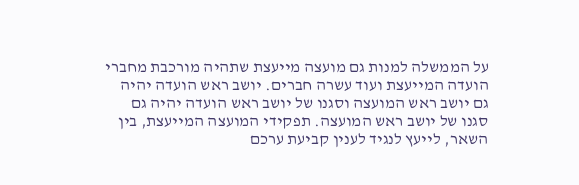על הממשלה למנות גם מועצה מייעצת שתהיה מורכבת מחברי הועדה המייעצת ועוד עשרה חברים. יושב ראש הועדה יהיה גם יושב ראש המועצה וסגנו של יושב ראש הועדה יהיה גם סגנו של יושב ראש המועצה. תפקידי המועצה המייעצת, בין השאר, לייעץ לנגיד לענין קביעת ערכם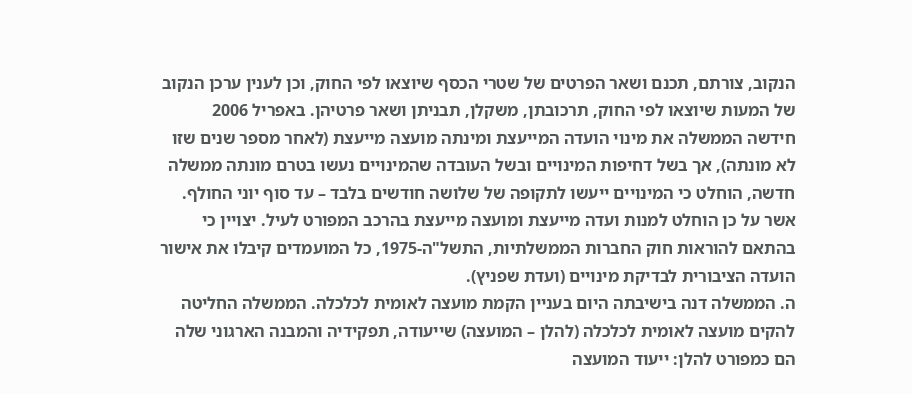הנקוב, צורתם, תכנם ושאר הפרטים של שטרי הכסף שיוצאו לפי החוק, וכן לענין ערכן הנקוב של המעות שיוצאו לפי החוק, תרכובתן, משקלן, תבניתן ושאר פרטיהן. באפריל 2006 חידשה הממשלה את מינוי הועדה המייעצת ומינתה מועצה מייעצת (לאחר מספר שנים שזו לא מונתה), אך בשל דחיפות המינויים ובשל העובדה שהמינויים נעשו בטרם מונתה ממשלה חדשה, הוחלט כי המינויים ייעשו לתקופה של שלושה חודשים בלבד – עד סוף יוני החולף. אשר על כן הוחלט למנות ועדה מייעצת ומועצה מייעצת בהרכב המפורט לעיל. יצויין כי בהתאם להוראות חוק החברות הממשלתיות, התשל"ה-1975, כל המועמדים קיבלו את אישור הועדה הציבורית לבדיקת מינויים (ועדת שפניץ).
ה. הממשלה דנה בישיבתה היום בעניין הקמת מועצה לאומית לכלכלה. הממשלה החליטה להקים מועצה לאומית לכלכלה (להלן – המועצה) שייעודה, תפקידיה והמבנה הארגוני שלה הם כמפורט להלן: ייעוד המועצה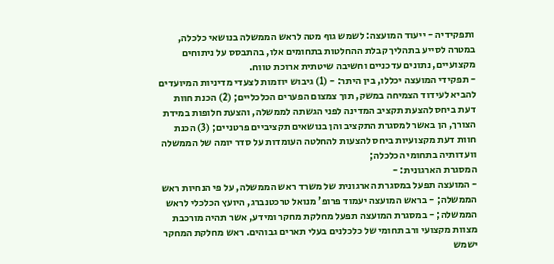ותפקידיה - ייעוד המועצה: לשמש גוף מטה לראש הממשלה בנושאי כלכלה, במטרה לסייע בתהליך קבלת ההחלטות בתחומים אלו, בהתבסס על ניתוחים מקצועיים, נתונים עדכניים וחשיבה שיטתית ארוכת טווח.
- תפקידי המועצה יכללו, בין היתר: - (1) גיבוש יוזמות לצעדי מדיניות המיועדים להביא לעידוד הצמיחה במשק, תוך צמצום הפערים הכלכליים; (2) הכנת חוות דעת ביחס להצעת תקציב המדינה לפני הגשתה לממשלה, והצעת חלופות במידת הצורך, הן באשר למסגרת התקציב והן בנושאים תקציביים פרטניים; (3) הכנת חוות דעת מקצועיות ביחס להצעות להחלטה העומדות על סדר יומה של הממשלה וועדותיה בתחומי הכלכלה;
המסגרת הארגונית: -
- המועצה תפעל במסגרת הארגונית של משרד ראש הממשלה, על פי הנחיות ראש הממשלה; - בראש המועצה יעמוד פרופ' מנואל טרכטנברג, היועץ הכלכלי לראש הממשלה; - במסגרת המועצה תפעל מחלקת מחקר ומידע, אשר תהיה מורכבת מצוות מקצועי ורב תחומי של כלכלנים בעלי תארים גבוהים. ראש מחלקת המחקר ישמש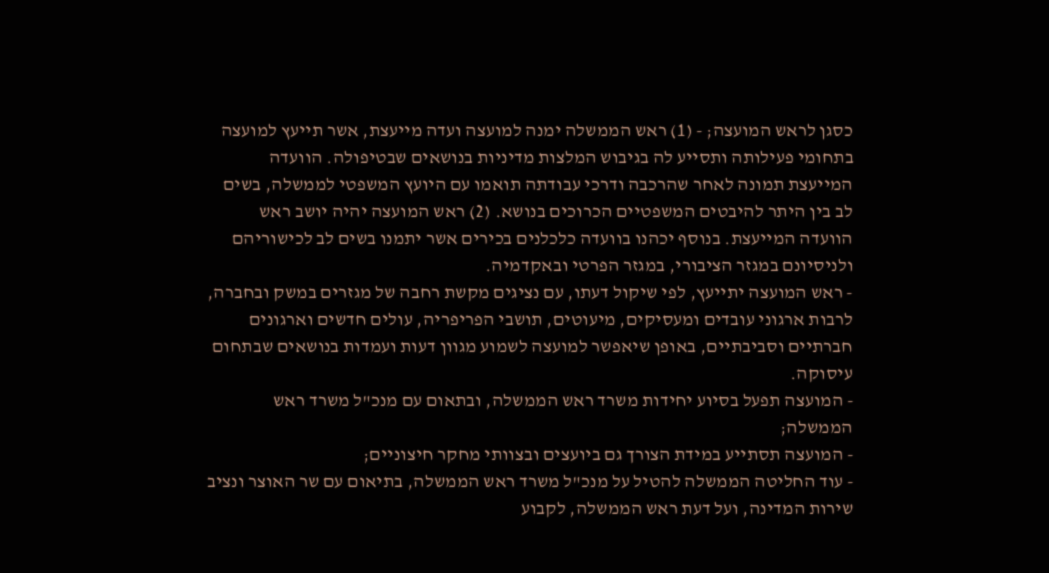כסגן לראש המועצה; - (1) ראש הממשלה ימנה למועצה ועדה מייעצת, אשר תייעץ למועצה בתחומי פעילותה ותסייע לה בגיבוש המלצות מדיניות בנושאים שבטיפולה. הוועדה המייעצת תמונה לאחר שהרכבה ודרכי עבודתה תואמו עם היועץ המשפטי לממשלה, בשים לב בין היתר להיבטים המשפטיים הכרוכים בנושא. (2) ראש המועצה יהיה יושב ראש הוועדה המייעצת. בנוסף יכהנו בוועדה כלכלנים בכירים אשר יתמנו בשים לב לכישוריהם ולניסיונם במגזר הציבורי, במגזר הפרטי ובאקדמיה.
- ראש המועצה יתייעץ, לפי שיקול דעתו, עם נציגים מקשת רחבה של מגזרים במשק ובחברה, לרבות ארגוני עובדים ומעסיקים, מיעוטים, תושבי הפריפריה, עולים חדשים וארגונים חברתיים וסביבתיים, באופן שיאפשר למועצה לשמוע מגוון דעות ועמדות בנושאים שבתחום עיסוקה.
- המועצה תפעל בסיוע יחידות משרד ראש הממשלה, ובתאום עם מנכ"ל משרד ראש הממשלה;
- המועצה תסתייע במידת הצורך גם ביועצים ובצוותי מחקר חיצוניים;
- עוד החליטה הממשלה להטיל על מנכ"ל משרד ראש הממשלה, בתיאום עם שר האוצר ונציב שירות המדינה, ועל דעת ראש הממשלה, לקבוע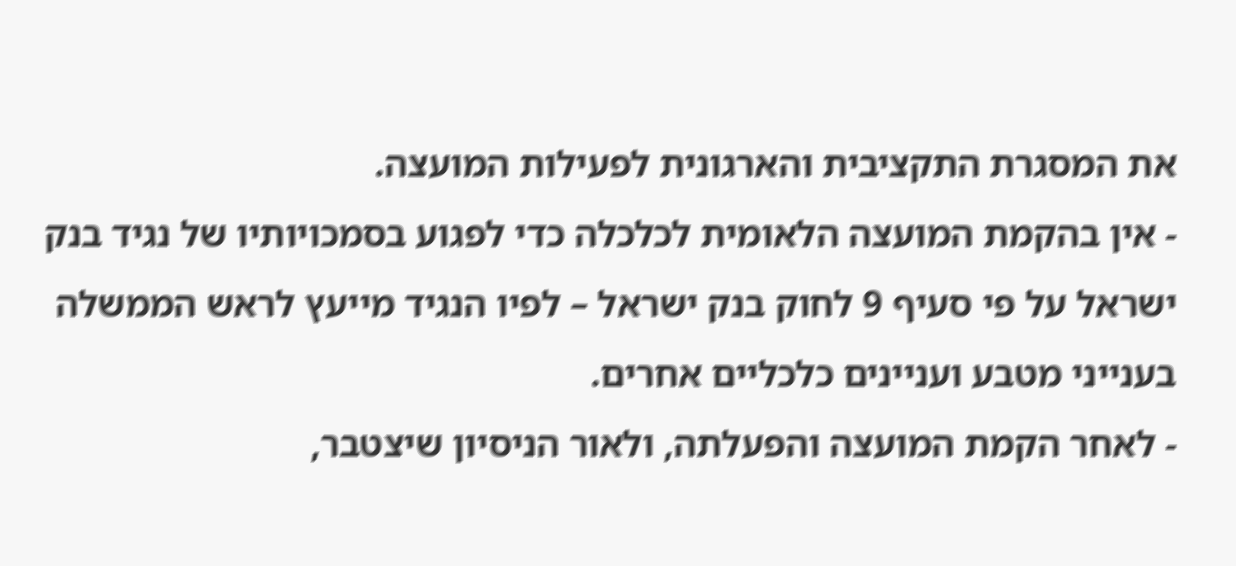את המסגרת התקציבית והארגונית לפעילות המועצה.
- אין בהקמת המועצה הלאומית לכלכלה כדי לפגוע בסמכויותיו של נגיד בנק ישראל על פי סעיף 9 לחוק בנק ישראל – לפיו הנגיד מייעץ לראש הממשלה בענייני מטבע ועניינים כלכליים אחרים.
- לאחר הקמת המועצה והפעלתה, ולאור הניסיון שיצטבר,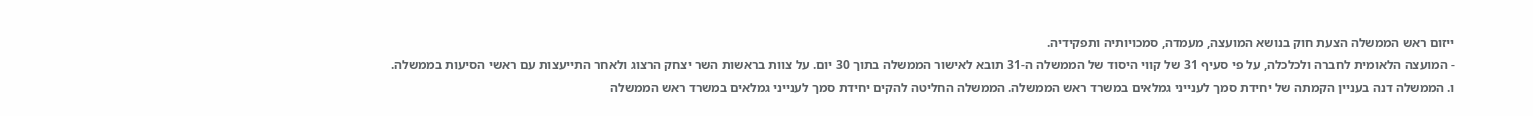ייזום ראש הממשלה הצעת חוק בנושא המועצה, מעמדה, סמכויותיה ותפקידיה.
- המועצה הלאומית לחברה ולכלכלה, על פי סעיף 31 של קווי היסוד של הממשלה ה-31 תובא לאישור הממשלה בתוך 30 יום. על צוות בראשות השר יצחק הרצוג ולאחר התייעצות עם ראשי הסיעות בממשלה.
ו. הממשלה דנה בעניין הקמתה של יחידת סמך לענייני גמלאים במשרד ראש הממשלה. הממשלה החליטה להקים יחידת סמך לענייני גמלאים במשרד ראש הממשלה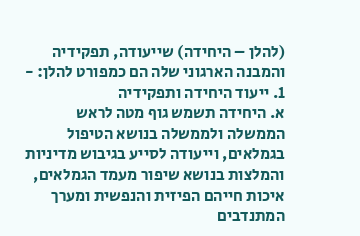(להלן – היחידה) שייעודה, תפקידיה והמבנה הארגוני שלה הם כמפורט להלן: -
1. ייעוד היחידה ותפקידיה
א. היחידה תשמש גוף מטה לראש הממשלה ולממשלה בנושא הטיפול בגמלאים, וייעודה לסייע בגיבוש מדיניות והמלצות בנושא שיפור מעמד הגמלאים, איכות חייהם הפיזית והנפשית ומערך המתנדבים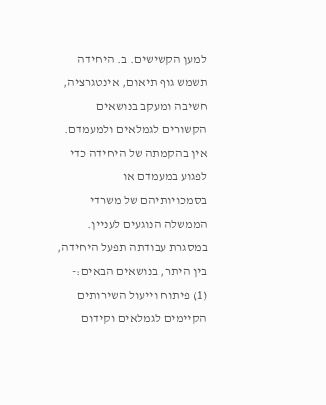למען הקשישים. ב. היחידה תשמש גוף תיאום, אינטגרציה, חשיבה ומעקב בנושאים הקשורים לגמלאים ולמעמדם. אין בהקמתה של היחידה כדי לפגוע במעמדם או בסמכויותיהם של משרדי הממשלה הנוגעים לעניין.
במסגרת עבודתה תפעל היחידה, בין היתר, בנושאים הבאים:- (1) פיתוח וייעול השירותים הקיימים לגמלאים וקידום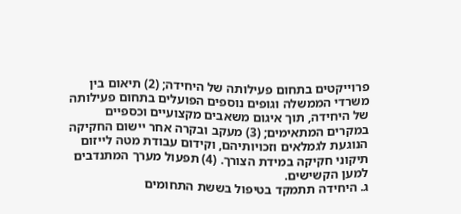פרוייקטים בתחום פעילותה של היחידה; (2) תיאום בין משרדי הממשלה וגופים נוספים הפועלים בתחום פעילותה של היחידה, תוך איגום משאבים מקצועיים וכספיים במקרים המתאימים; (3) מעקב ובקרה אחר יישום החקיקה הנוגעת לגמלאים וזכויותיהם, וקידום עבודת מטה לייזום תיקוני חקיקה במידת הצורך. (4) תפעול מערך המתנדבים למען הקשישים.
ג. היחידה תתמקד בטיפול בששת התחומים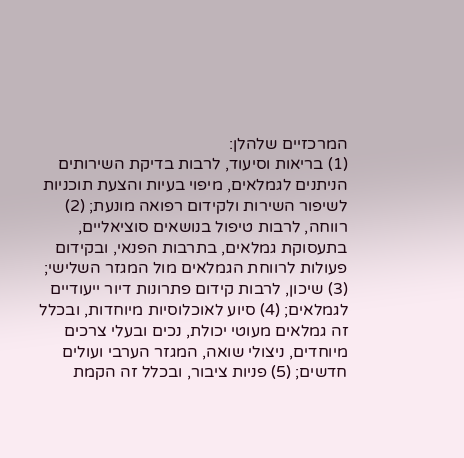המרכזיים שלהלן:
(1) בריאות וסיעוד, לרבות בדיקת השירותים הניתנים לגמלאים, מיפוי בעיות והצעת תוכניות לשיפור השירות ולקידום רפואה מונעת; (2) רווחה, לרבות טיפול בנושאים סוציאליים, בתעסוקת גמלאים, בתרבות הפנאי, ובקידום פעולות לרווחת הגמלאים מול המגזר השלישי; (3) שיכון, לרבות קידום פתרונות דיור ייעודיים לגמלאים; (4) סיוע לאוכלוסיות מיוחדות, ובכלל זה גמלאים מעוטי יכולת, נכים ובעלי צרכים מיוחדים, ניצולי שואה, המגזר הערבי ועולים חדשים; (5) פניות ציבור, ובכלל זה הקמת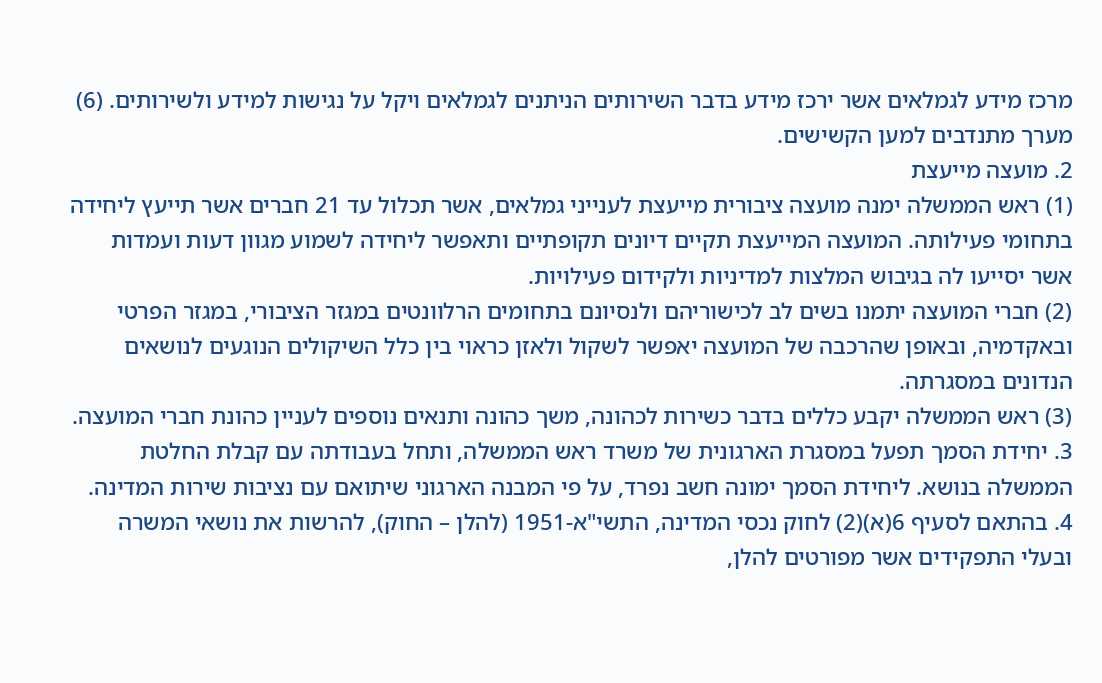מרכז מידע לגמלאים אשר ירכז מידע בדבר השירותים הניתנים לגמלאים ויקל על נגישות למידע ולשירותים. (6) מערך מתנדבים למען הקשישים.
2. מועצה מייעצת
(1) ראש הממשלה ימנה מועצה ציבורית מייעצת לענייני גמלאים, אשר תכלול עד 21 חברים אשר תייעץ ליחידה בתחומי פעילותה. המועצה המייעצת תקיים דיונים תקופתיים ותאפשר ליחידה לשמוע מגוון דעות ועמדות אשר יסייעו לה בגיבוש המלצות למדיניות ולקידום פעילויות.
(2) חברי המועצה יתמנו בשים לב לכישוריהם ולנסיונם בתחומים הרלוונטים במגזר הציבורי, במגזר הפרטי ובאקדמיה, ובאופן שהרכבה של המועצה יאפשר לשקול ולאזן כראוי בין כלל השיקולים הנוגעים לנושאים הנדונים במסגרתה.
(3) ראש הממשלה יקבע כללים בדבר כשירות לכהונה, משך כהונה ותנאים נוספים לעניין כהונת חברי המועצה.
3. יחידת הסמך תפעל במסגרת הארגונית של משרד ראש הממשלה, ותחל בעבודתה עם קבלת החלטת הממשלה בנושא. ליחידת הסמך ימונה חשב נפרד, על פי המבנה הארגוני שיתואם עם נציבות שירות המדינה.
4. בהתאם לסעיף 6(א)(2) לחוק נכסי המדינה, התשי"א-1951 (להלן – החוק), להרשות את נושאי המשרה ובעלי התפקידים אשר מפורטים להלן,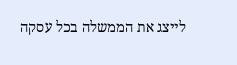לייצג את הממשלה בכל עסקה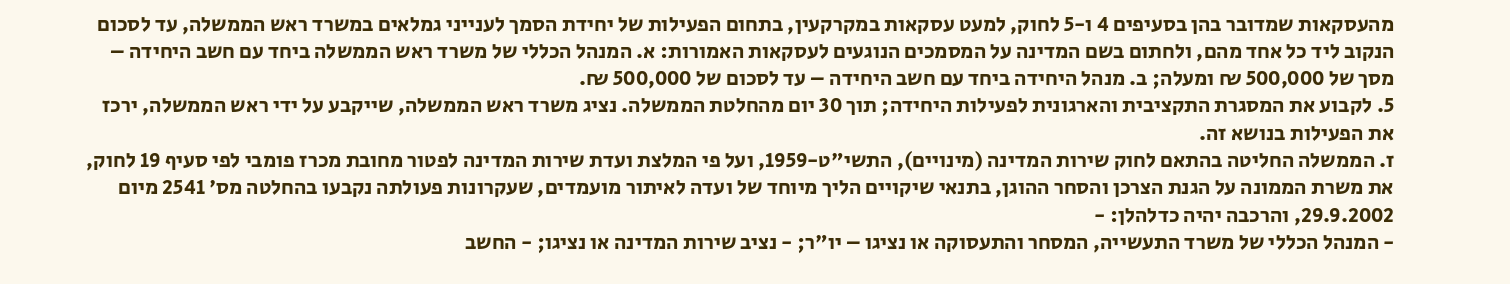מהעסקאות שמדובר בהן בסעיפים 4 ו-5 לחוק, למעט עסקאות במקרקעין, בתחום הפעילות של יחידת הסמך לענייני גמלאים במשרד ראש הממשלה, עד לסכום הנקוב ליד כל אחד מהם, ולחתום בשם המדינה על המסמכים הנוגעים לעסקאות האמורות: א. המנהל הכללי של משרד ראש הממשלה ביחד עם חשב היחידה – מסך של 500,000 ₪ ומעלה; ב. מנהל היחידה ביחד עם חשב היחידה – עד לסכום של 500,000 ₪.
5. לקבוע את המסגרת התקציבית והארגונית לפעילות היחידה; תוך 30 יום מהחלטת הממשלה. נציג משרד ראש הממשלה, שייקבע על ידי ראש הממשלה, ירכז את הפעילות בנושא זה.
ז. הממשלה החליטה בהתאם לחוק שירות המדינה (מינויים), התשי"ט-1959, ועל פי המלצת ועדת שירות המדינה לפטור מחובת מכרז פומבי לפי סעיף 19 לחוק, את משרת הממונה על הגנת הצרכן והסחר ההוגן, בתנאי שיקויים הליך מיוחד של ועדה לאיתור מועמדים, שעקרונות פעולתה נקבעו בהחלטה מס' 2541 מיום 29.9.2002, והרכבה יהיה כדלהלן: -
- המנהל הכללי של משרד התעשייה, המסחר והתעסוקה או נציגו – יו"ר; - נציב שירות המדינה או נציגו; - החשב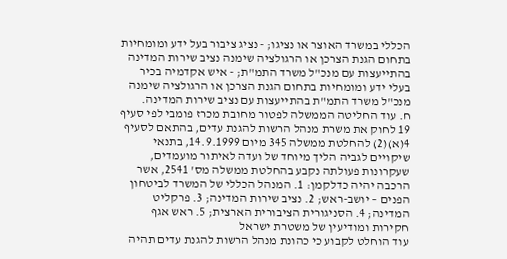הכללי במשרד האוצר או נציגו; - נציג ציבור בעל ידע ומומחיות בתחום הגנת הצרכן או הרגולציה שימנה נציב שירות המדינה בהתייעצות עם מנכ"ל משרד התמ"ת; - איש אקדמיה בכיר בעלי ידע ומומחיות בתחום הגנת הצרכן או הרגולציה שימנה מנכ"ל משרד התמ"ת בהתייעצות עם נציב שירות המדינה.
ח. עוד החליטה הממשלה לפטור מחובת מכרז פומבי לפי סעיף 19 לחוק את משרת מנהל הרשות להגנת עדים, בהתאם לסעיף 4(א)(2) להחלטת ממשלה 345 מיום 14.9.1999, בתנאי שיקויים לגביה הליך מיוחד של ועדה לאיתור מועמדים, שעקרונות פעולתה נקבע בהחלטת ממשלה מס' 2541, אשר הרכבה יהיה כדלקמן: 1. המנהל הכללי של המשרד לביטחון הפנים – יושב-ראש; 2. נציב שירות המדינה; 3. פרקליט המדינה; 4. הסניגורית הציבורית הארצית; 5. ראש אגף חקירות ומודיעין של משטרת ישראל
עוד הוחלט לקבוע כי כהונת מנהל הרשות להגנת עדים תהיה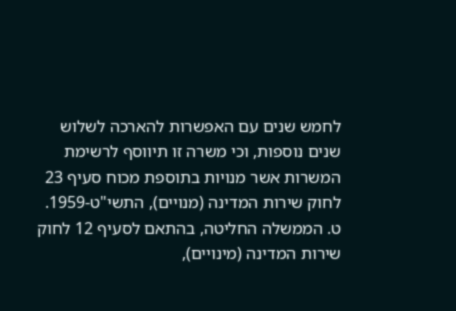לחמש שנים עם האפשרות להארכה לשלוש שנים נוספות, וכי משרה זו תיווסף לרשימת המשרות אשר מנויות בתוספת מכוח סעיף 23 לחוק שירות המדינה (מנויים), התשי"ט-1959.
ט. הממשלה החליטה, בהתאם לסעיף 12 לחוק שירות המדינה (מינויים),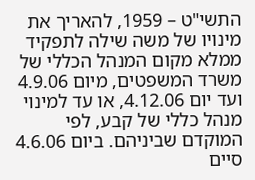התשי"ט – 1959, להאריך את מינויו של משה שילה לתפקיד ממלא מקום המנהל הכללי של משרד המשפטים, מיום 4.9.06 ועד יום 4.12.06, או עד למינוי מנהל כללי של קבע, לפי המוקדם שביניהם. ביום 4.6.06 סיים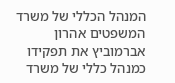המנהל הכללי של משרד המשפטים אהרון אברמוביץ את תפקידו כמנהל כללי של משרד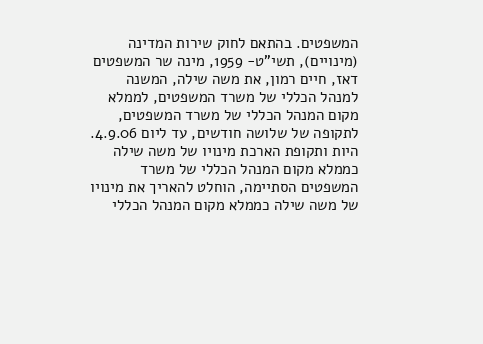המשפטים. בהתאם לחוק שירות המדינה (מינויים), תשי"ט- 1959, מינה שר המשפטים דאז, חיים רמון, את משה שילה, המשנה למנהל הכללי של משרד המשפטים, לממלא מקום המנהל הכללי של משרד המשפטים, לתקופה של שלושה חודשים, עד ליום 4.9.06. היות ותקופת הארכת מינויו של משה שילה כממלא מקום המנהל הכללי של משרד המשפטים הסתיימה, הוחלט להאריך את מינויו של משה שילה כממלא מקום המנהל הכללי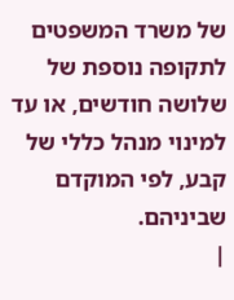של משרד המשפטים לתקופה נוספת של שלושה חודשים, או עד למינוי מנהל כללי של קבע, לפי המוקדם שביניהם.
|